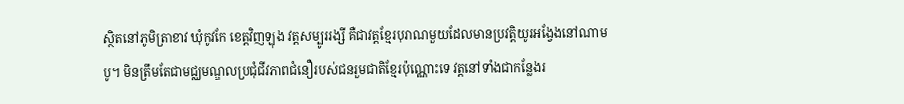ស្ថិតនៅភូមិត្រាខាវ ឃុំកូវកែ ខេត្តវិញឡុង វត្តសម្បូររង្សី គឺជាវត្តខ្មែរបុរាណមួយដែលមានប្រវត្តិយូរអង្វែងនៅណាមបូ។ មិនត្រឹមតែជាមជ្ឈមណ្ឌលប្រជុំជីវភាពជំនឿរបស់ជនរួមជាតិខ្មែរប៉ុណ្ណោះទេ វត្តនៅទាំងជាកន្លែងរ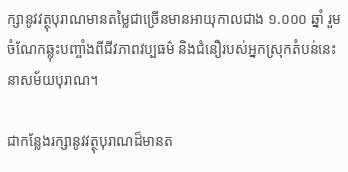ក្សានូវវត្ថុបុរាណមានតម្លៃជាច្រើនមានអាយុកាលជាង ១.០០០ ឆ្នាំ រួមចំណែកឆ្លុះបញ្ចាំងពីជីវភាពវប្បធម៌ និងជំនឿរបស់អ្នកស្រុកតំបន់នេះនាសម័យបុរាណ។

ជាកន្លែងរក្សានូវវត្ថុបុរាណដ៏មានត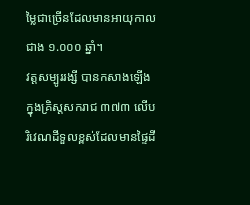ម្លៃជាច្រើនដែលមានអាយុកាលជាង ១.០០០ ឆ្នាំ។
វត្តសម្បូររង្សី បានកសាងឡើងក្នុងគ្រិស្តសករាជ ៣៧៣ លើបរិវេណដីទួលខ្ពស់ដែលមានផ្ទៃដី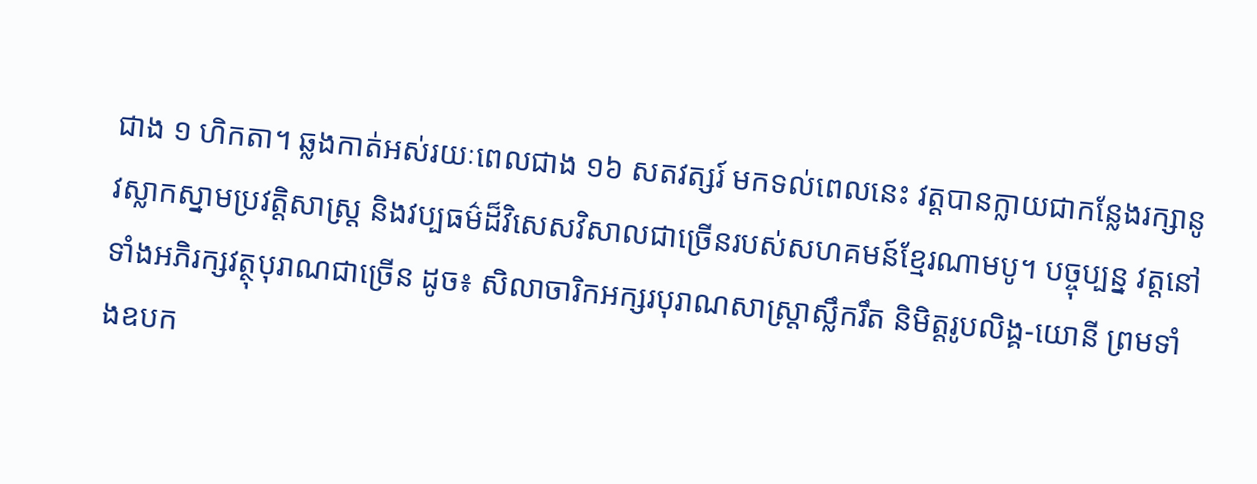ជាង ១ ហិកតា។ ឆ្លងកាត់អស់រយៈពេលជាង ១៦ សតវត្សរ៍ មកទល់ពេលនេះ វត្តបានក្លាយជាកន្លែងរក្សានូវស្លាកស្នាមប្រវត្តិសាស្ត្រ និងវប្បធម៌ដ៏វិសេសវិសាលជាច្រើនរបស់សហគមន៍ខ្មែរណាមបូ។ បច្ចុប្បន្ន វត្តនៅទាំងអភិរក្សវត្ថុបុរាណជាច្រើន ដូច៖ សិលាចារិកអក្សរបុរាណសាស្ត្រាស្លឹករឹត និមិត្តរូបលិង្គ-យោនី ព្រមទាំងឧបក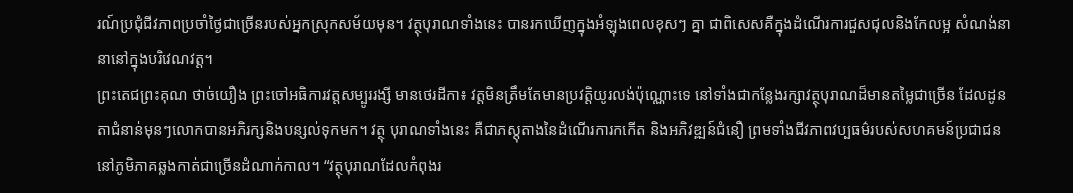រណ៍ប្រជុំជីវភាពប្រចាំថ្ងៃជាច្រើនរបស់អ្នកស្រុកសម័យមុន។ វត្ថុបុរាណទាំងនេះ បានរកឃើញក្នុងអំឡុងពេលខុសៗ គ្នា ជាពិសេសគឺក្នុងដំណើរការជួសជុលនិងកែលម្អ សំណង់នានានៅក្នុងបរិវេណវត្ត។
ព្រះតេជព្រះគុណ ថាច់យឿង ព្រះចៅអធិការវត្តសម្បូររង្សី មានថេរដីកា៖ វត្តមិនត្រឹមតែមានប្រវត្តិយូរលង់ប៉ុណ្ណោះទេ នៅទាំងជាកន្លែងរក្សាវត្ថុបុរាណដ៏មានតម្លៃជាច្រើន ដែលដូនតាជំនាន់មុនៗលោកបានអភិរក្សនិងបន្សល់ទុកមក។ វត្ថុ បុរាណទាំងនេះ គឺជាភស្តុតាងនៃដំណើរការកកើត និងអភិវឌ្ឍន៍ជំនឿ ព្រមទាំងជីវភាពវប្បធម៌របស់សហគមន៍ប្រជាជននៅភូមិភាគឆ្លងកាត់ជាច្រើនដំណាក់កាល។ “វត្ថុបុរាណដែលកំពុងរ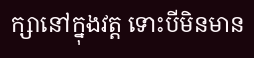ក្សានៅក្នុងវត្ត ទោះបីមិនមាន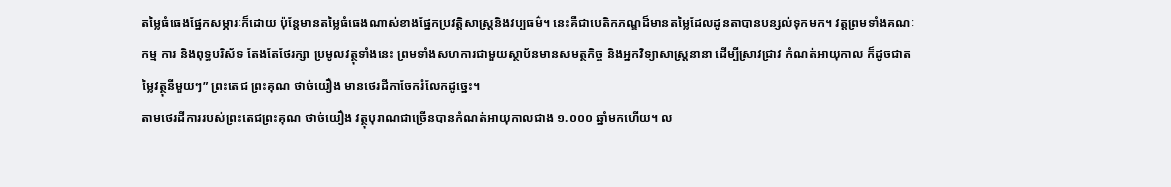តម្លៃធំធេងផ្នែកសម្ភារៈក៏ដោយ ប៉ុន្តែមានតម្លៃធំធេងណាស់ខាងផ្នែកប្រវត្តិសាស្ត្រនិងវប្បធម៌។ នេះគឺជាបេតិកភណ្ឌដ៏មានតម្លៃដែលដូនតាបានបន្សល់ទុកមក។ វត្តព្រមទាំងគណៈកម្ម ការ និងពុទ្ធបរិស័ទ តែងតែថែរក្សា ប្រមូលវត្ថុទាំងនេះ ព្រមទាំងសហការជាមួយស្ថាប័នមានសមត្ថកិច្ច និងអ្នកវិទ្យាសាស្ត្រនានា ដើម្បីស្រាវជ្រាវ កំណត់អាយុកាល ក៏ដូចជាតម្លៃវត្ថុនីមួយៗ” ព្រះតេជ ព្រះគុណ ថាច់យឿង មានថេរដីកាចែករំលែកដូច្នេះ។
តាមថេរដីការរបស់ព្រះតេជព្រះគុណ ថាច់យឿង វត្ថុបុរាណជាច្រើនបានកំណត់អាយុកាលជាង ១.០០០ ឆ្នាំមកហើយ។ ល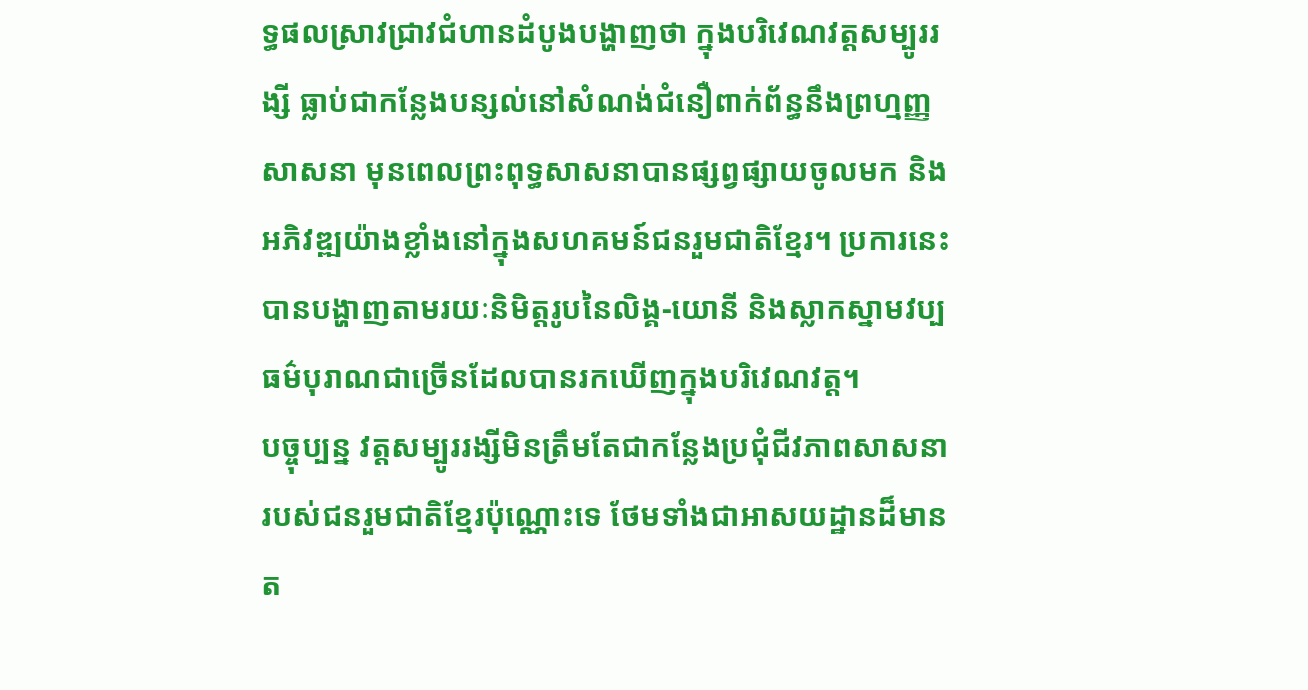ទ្ធផលស្រាវជ្រាវជំហានដំបូងបង្ហាញថា ក្នុងបរិវេណវត្តសម្បូររង្សី ធ្លាប់ជាកន្លែងបន្សល់នៅសំណង់ជំនឿពាក់ព័ន្ធនឹងព្រហ្មញ្ញសាសនា មុនពេលព្រះពុទ្ធសាសនាបានផ្សព្វផ្សាយចូលមក និងអភិវឌ្ឍយ៉ាងខ្លាំងនៅក្នុងសហគមន៍ជនរួមជាតិខ្មែរ។ ប្រការនេះ បានបង្ហាញតាមរយៈនិមិត្តរូបនៃលិង្គ-យោនី និងស្លាកស្នាមវប្បធម៌បុរាណជាច្រើនដែលបានរកឃើញក្នុងបរិវេណវត្ត។
បច្ចុប្បន្ន វត្តសម្បូររង្សីមិនត្រឹមតែជាកន្លែងប្រជុំជីវភាពសាសនារបស់ជនរួមជាតិខ្មែរប៉ុណ្ណោះទេ ថែមទាំងជាអាសយដ្ឋានដ៏មានត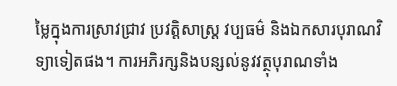ម្លៃក្នុងការស្រាវជ្រាវ ប្រវត្តិសាស្ត្រ វប្បធម៌ និងឯកសារបុរាណវិទ្យាទៀតផង។ ការអភិរក្សនិងបន្សល់នូវវត្ថុបុរាណទាំង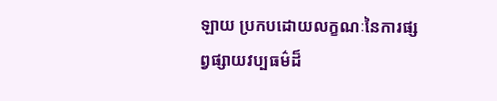ឡាយ ប្រកបដោយលក្ខណៈនៃការផ្សព្វផ្សាយវប្បធម៌ដ៏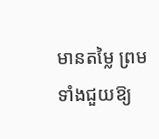មានតម្លៃ ព្រមទាំងជួយឱ្យ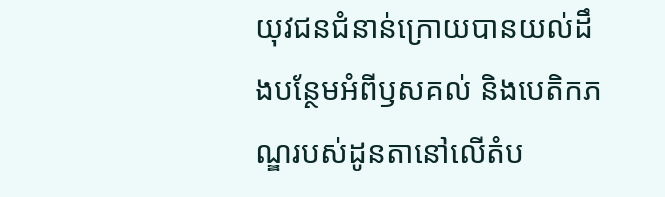យុវជនជំនាន់ក្រោយបានយល់ដឹងបន្ថែមអំពីឫសគល់ និងបេតិកភណ្ឌរបស់ដូនតានៅលើតំប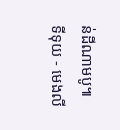ន់ដីណាមបូ៕
ទីទុយ - មេងលី